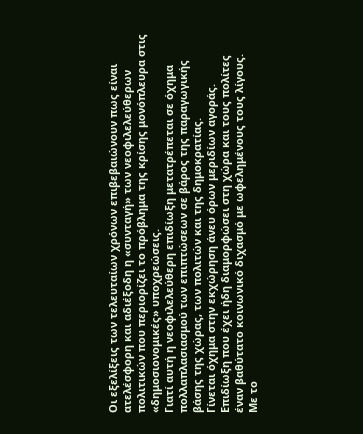Οι εξελίξεις των τελευταίων χρόνων επιβεβαιώνουν πως είναι ατελέσφορη και αδιέξοδη η «συνταγή» των νεοφιλελεύθερων πολιτικών που περιορίζει το πρόβλημα της κρίσης μονόπλευρα στις «δημοσιονομικές» υποχρεώσεις.
Γιατί αυτή η νεοφιλελεύθερη επιδίωξη μετατρέπεται σε όχημα πολλαπλασιασμού των επιπτώσεων σε βάρος της παραγωγικής βάσης της χώρας, των πολιτών και της δημοκρατίας.
Γίνεται όχημα στην εκχώρηση άνευ όρων μεριδίων αγοράς.
Επιδίωξη που έχει ήδη διαμορφώσει στη χώρα και τους πολίτες έναν βαθύτατο κοινωνικό διχασμό με ωφελημένους τους λίγους.
Με το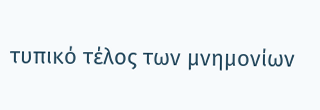τυπικό τέλος των μνημονίων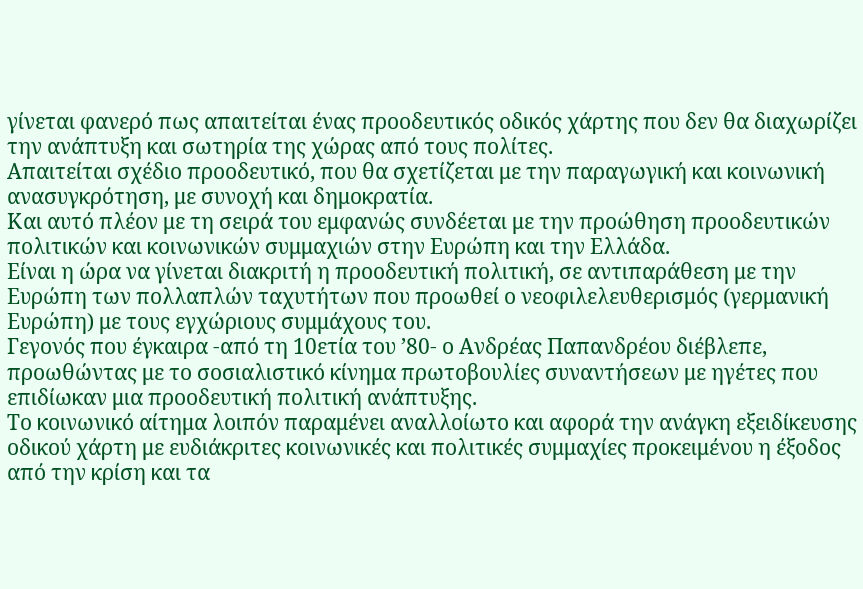γίνεται φανερό πως απαιτείται ένας προοδευτικός οδικός χάρτης που δεν θα διαχωρίζει την ανάπτυξη και σωτηρία της χώρας από τους πολίτες.
Απαιτείται σχέδιο προοδευτικό, που θα σχετίζεται με την παραγωγική και κοινωνική ανασυγκρότηση, με συνοχή και δημοκρατία.
Και αυτό πλέον με τη σειρά του εμφανώς συνδέεται με την προώθηση προοδευτικών πολιτικών και κοινωνικών συμμαχιών στην Ευρώπη και την Ελλάδα.
Είναι η ώρα να γίνεται διακριτή η προοδευτική πολιτική, σε αντιπαράθεση με την Ευρώπη των πολλαπλών ταχυτήτων που προωθεί ο νεοφιλελευθερισμός (γερμανική Ευρώπη) με τους εγχώριους συμμάχους του.
Γεγονός που έγκαιρα -από τη 10ετία του ’80- ο Ανδρέας Παπανδρέου διέβλεπε, προωθώντας με το σοσιαλιστικό κίνημα πρωτοβουλίες συναντήσεων με ηγέτες που επιδίωκαν μια προοδευτική πολιτική ανάπτυξης.
Το κοινωνικό αίτημα λοιπόν παραμένει αναλλοίωτο και αφορά την ανάγκη εξειδίκευσης οδικού χάρτη με ευδιάκριτες κοινωνικές και πολιτικές συμμαχίες προκειμένου η έξοδος από την κρίση και τα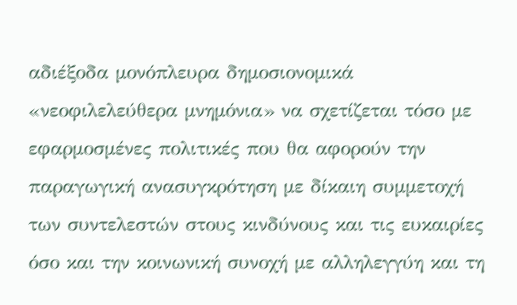αδιέξοδα μονόπλευρα δημοσιονομικά «νεοφιλελεύθερα μνημόνια» να σχετίζεται τόσο με εφαρμοσμένες πολιτικές που θα αφορούν την παραγωγική ανασυγκρότηση με δίκαιη συμμετοχή των συντελεστών στους κινδύνους και τις ευκαιρίες όσο και την κοινωνική συνοχή με αλληλεγγύη και τη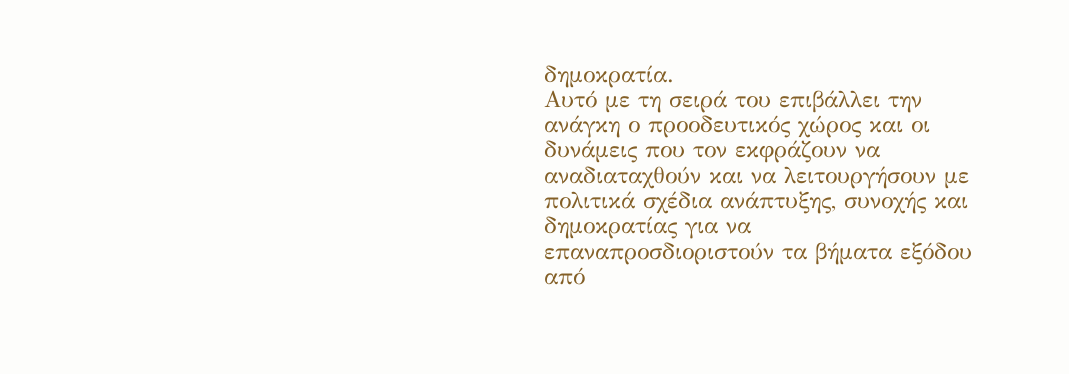δημοκρατία.
Αυτό με τη σειρά του επιβάλλει την ανάγκη ο προοδευτικός χώρος και οι δυνάμεις που τον εκφράζουν να αναδιαταχθούν και να λειτουργήσουν με πολιτικά σχέδια ανάπτυξης, συνοχής και δημοκρατίας για να επαναπροσδιοριστούν τα βήματα εξόδου από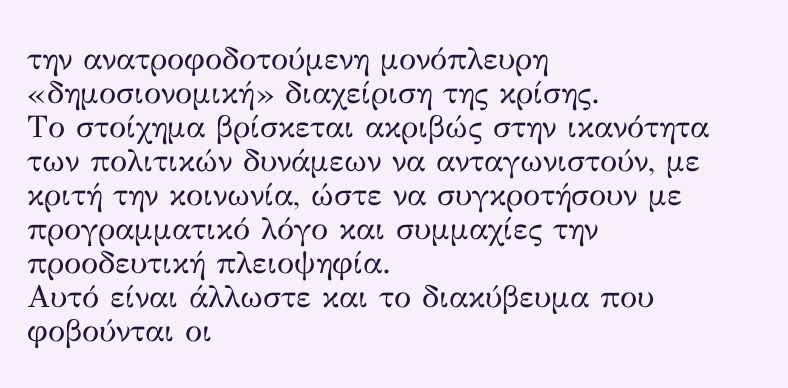την ανατροφοδοτούμενη μονόπλευρη «δημοσιονομική» διαχείριση της κρίσης.
Το στοίχημα βρίσκεται ακριβώς στην ικανότητα των πολιτικών δυνάμεων να ανταγωνιστούν, με κριτή την κοινωνία, ώστε να συγκροτήσουν με προγραμματικό λόγο και συμμαχίες την προοδευτική πλειοψηφία.
Αυτό είναι άλλωστε και το διακύβευμα που φοβούνται οι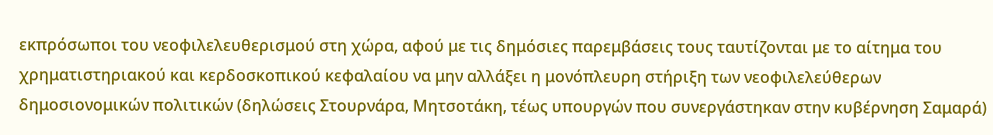εκπρόσωποι του νεοφιλελευθερισμού στη χώρα, αφού με τις δημόσιες παρεμβάσεις τους ταυτίζονται με το αίτημα του χρηματιστηριακού και κερδοσκοπικού κεφαλαίου να μην αλλάξει η μονόπλευρη στήριξη των νεοφιλελεύθερων δημοσιονομικών πολιτικών (δηλώσεις Στουρνάρα, Μητσοτάκη, τέως υπουργών που συνεργάστηκαν στην κυβέρνηση Σαμαρά)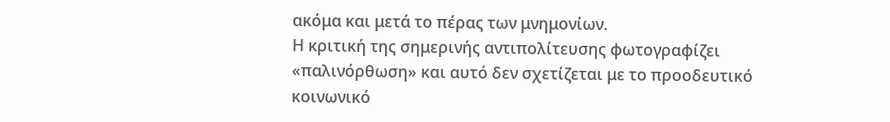ακόμα και μετά το πέρας των μνημονίων.
Η κριτική της σημερινής αντιπολίτευσης φωτογραφίζει «παλινόρθωση» και αυτό δεν σχετίζεται με το προοδευτικό κοινωνικό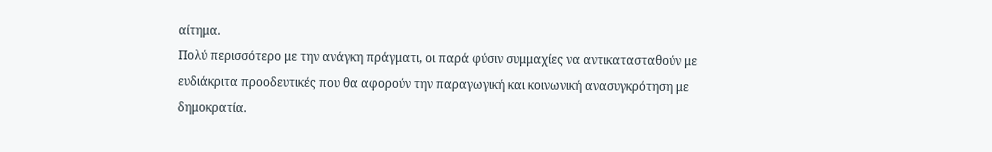αίτημα.
Πολύ περισσότερο με την ανάγκη πράγματι, οι παρά φύσιν συμμαχίες να αντικατασταθούν με ευδιάκριτα προοδευτικές που θα αφορούν την παραγωγική και κοινωνική ανασυγκρότηση με δημοκρατία.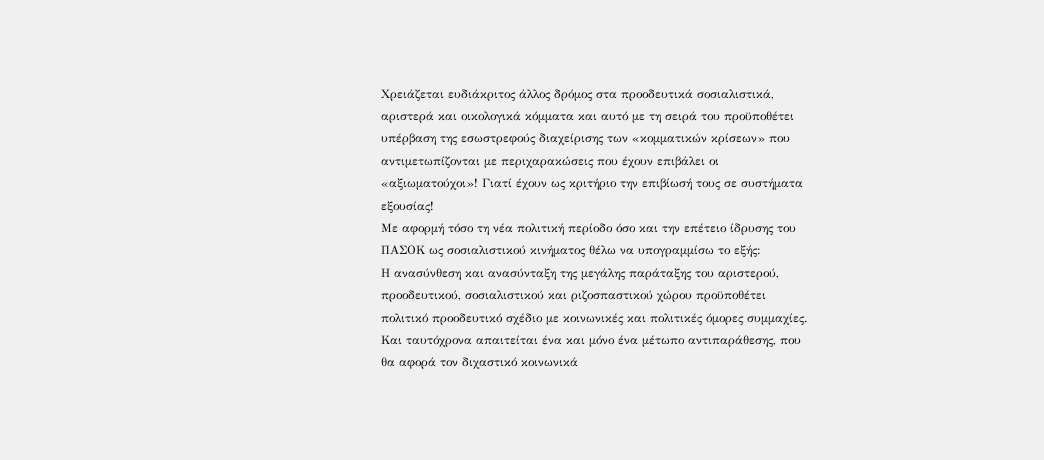Χρειάζεται ευδιάκριτος άλλος δρόμος στα προοδευτικά σοσιαλιστικά, αριστερά και οικολογικά κόμματα και αυτό με τη σειρά του προϋποθέτει υπέρβαση της εσωστρεφούς διαχείρισης των «κομματικών κρίσεων» που αντιμετωπίζονται με περιχαρακώσεις που έχουν επιβάλει οι «αξιωματούχοι»! Γιατί έχουν ως κριτήριο την επιβίωσή τους σε συστήματα εξουσίας!
Με αφορμή τόσο τη νέα πολιτική περίοδο όσο και την επέτειο ίδρυσης του ΠΑΣΟΚ ως σοσιαλιστικού κινήματος θέλω να υπογραμμίσω το εξής:
Η ανασύνθεση και ανασύνταξη της μεγάλης παράταξης του αριστερού, προοδευτικού, σοσιαλιστικού και ριζοσπαστικού χώρου προϋποθέτει πολιτικό προοδευτικό σχέδιο με κοινωνικές και πολιτικές όμορες συμμαχίες.
Και ταυτόχρονα απαιτείται ένα και μόνο ένα μέτωπο αντιπαράθεσης, που θα αφορά τον διχαστικό κοινωνικά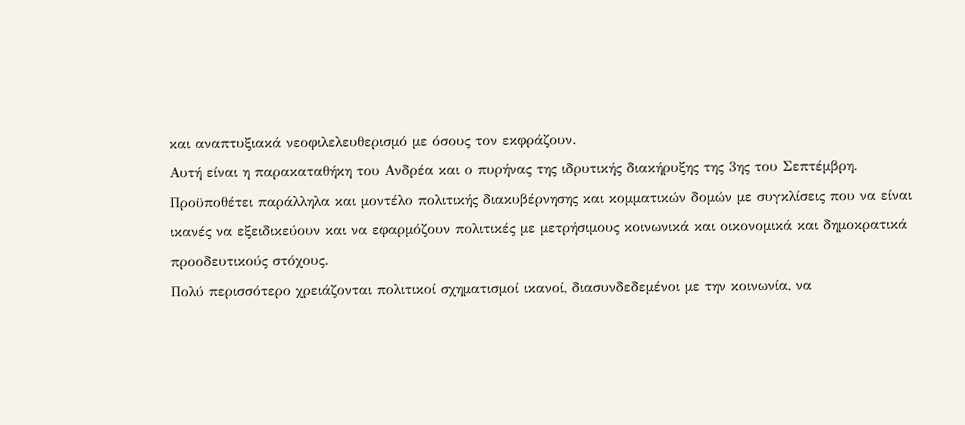και αναπτυξιακά νεοφιλελευθερισμό με όσους τον εκφράζουν.
Αυτή είναι η παρακαταθήκη του Ανδρέα και ο πυρήνας της ιδρυτικής διακήρυξης της 3ης του Σεπτέμβρη.
Προϋποθέτει παράλληλα και μοντέλο πολιτικής διακυβέρνησης και κομματικών δομών με συγκλίσεις που να είναι ικανές να εξειδικεύουν και να εφαρμόζουν πολιτικές με μετρήσιμους κοινωνικά και οικονομικά και δημοκρατικά προοδευτικούς στόχους.
Πολύ περισσότερο χρειάζονται πολιτικοί σχηματισμοί ικανοί, διασυνδεδεμένοι με την κοινωνία, να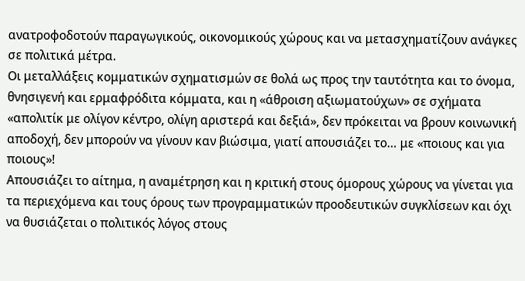ανατροφοδοτούν παραγωγικούς, οικονομικούς χώρους και να μετασχηματίζουν ανάγκες σε πολιτικά μέτρα.
Οι μεταλλάξεις κομματικών σχηματισμών σε θολά ως προς την ταυτότητα και το όνομα, θνησιγενή και ερμαφρόδιτα κόμματα, και η «άθροιση αξιωματούχων» σε σχήματα «απολιτίκ με ολίγον κέντρο, ολίγη αριστερά και δεξιά», δεν πρόκειται να βρουν κοινωνική αποδοχή, δεν μπορούν να γίνουν καν βιώσιμα, γιατί απουσιάζει το… με «ποιους και για ποιους»!
Απουσιάζει το αίτημα, η αναμέτρηση και η κριτική στους όμορους χώρους να γίνεται για τα περιεχόμενα και τους όρους των προγραμματικών προοδευτικών συγκλίσεων και όχι να θυσιάζεται ο πολιτικός λόγος στους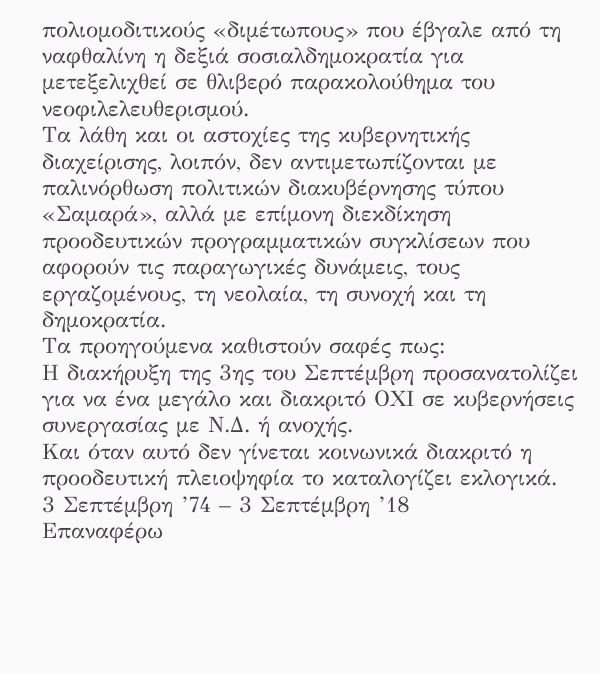πολιομοδιτικούς «διμέτωπους» που έβγαλε από τη ναφθαλίνη η δεξιά σοσιαλδημοκρατία για μετεξελιχθεί σε θλιβερό παρακολούθημα του νεοφιλελευθερισμού.
Τα λάθη και οι αστοχίες της κυβερνητικής διαχείρισης, λοιπόν, δεν αντιμετωπίζονται με παλινόρθωση πολιτικών διακυβέρνησης τύπου «Σαμαρά», αλλά με επίμονη διεκδίκηση προοδευτικών προγραμματικών συγκλίσεων που αφορούν τις παραγωγικές δυνάμεις, τους εργαζομένους, τη νεολαία, τη συνοχή και τη δημοκρατία.
Τα προηγούμενα καθιστούν σαφές πως:
Η διακήρυξη της 3ης του Σεπτέμβρη προσανατολίζει για να ένα μεγάλο και διακριτό ΟΧΙ σε κυβερνήσεις συνεργασίας με Ν.Δ. ή ανοχής.
Και όταν αυτό δεν γίνεται κοινωνικά διακριτό η προοδευτική πλειοψηφία το καταλογίζει εκλογικά.
3 Σεπτέμβρη ’74 – 3 Σεπτέμβρη ’18
Επαναφέρω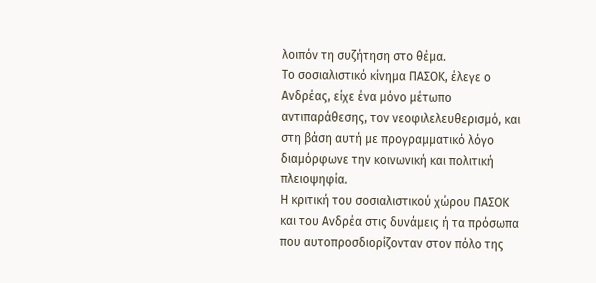λοιπόν τη συζήτηση στο θέμα.
Το σοσιαλιστικό κίνημα ΠΑΣΟΚ, έλεγε ο Ανδρέας, είχε ένα μόνο μέτωπο αντιπαράθεσης, τον νεοφιλελευθερισμό, και στη βάση αυτή με προγραμματικό λόγο διαμόρφωνε την κοινωνική και πολιτική πλειοψηφία.
Η κριτική του σοσιαλιστικού χώρου ΠΑΣΟΚ και του Ανδρέα στις δυνάμεις ή τα πρόσωπα που αυτοπροσδιορίζονταν στον πόλο της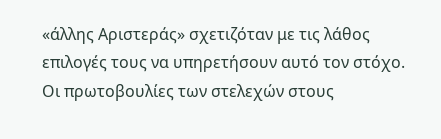«άλλης Αριστεράς» σχετιζόταν με τις λάθος επιλογές τους να υπηρετήσουν αυτό τον στόχο.
Οι πρωτοβουλίες των στελεχών στους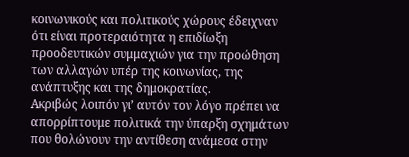κοινωνικούς και πολιτικούς χώρους έδειχναν ότι είναι προτεραιότητα η επιδίωξη προοδευτικών συμμαχιών για την προώθηση των αλλαγών υπέρ της κοινωνίας, της ανάπτυξης και της δημοκρατίας.
Ακριβώς λοιπόν γι’ αυτόν τον λόγο πρέπει να απορρίπτουμε πολιτικά την ύπαρξη σχημάτων που θολώνουν την αντίθεση ανάμεσα στην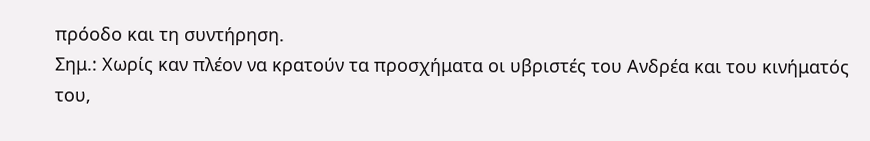πρόοδο και τη συντήρηση.
Σημ.: Χωρίς καν πλέον να κρατούν τα προσχήματα οι υβριστές του Ανδρέα και του κινήματός του,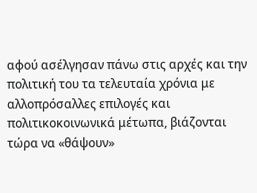αφού ασέλγησαν πάνω στις αρχές και την πολιτική του τα τελευταία χρόνια με αλλοπρόσαλλες επιλογές και πολιτικοκοινωνικά μέτωπα, βιάζονται τώρα να «θάψουν»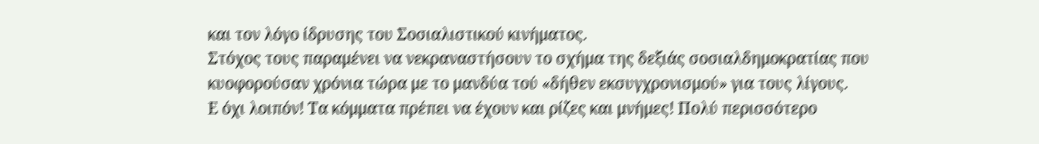και τον λόγο ίδρυσης του Σοσιαλιστικού κινήματος.
Στόχος τους παραμένει να νεκραναστήσουν το σχήμα της δεξιάς σοσιαλδημοκρατίας που κυοφορούσαν χρόνια τώρα με το μανδύα τού «δήθεν εκσυγχρονισμού» για τους λίγους.
Ε όχι λοιπόν! Τα κόμματα πρέπει να έχουν και ρίζες και μνήμες! Πολύ περισσότερο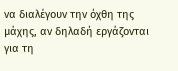να διαλέγουν την όχθη της μάχης, αν δηλαδή εργάζονται για τη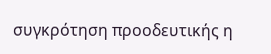συγκρότηση προοδευτικής η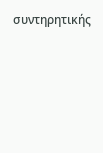συντηρητικής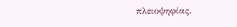πλειοψηφίας.